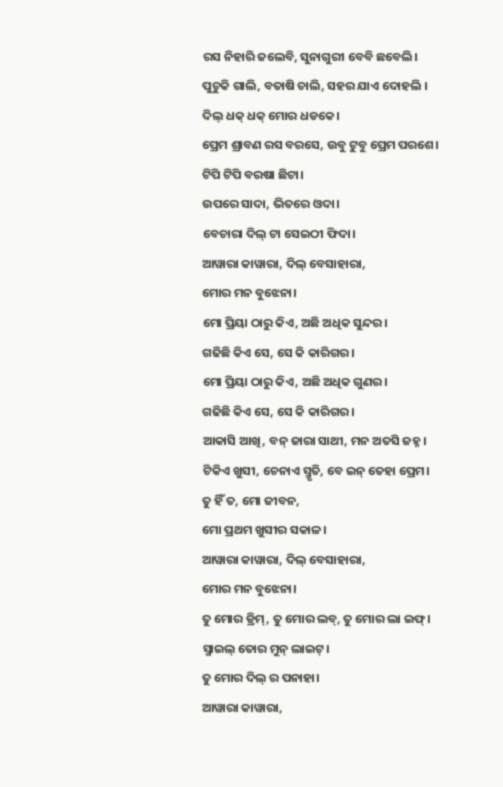ରସ ନିହାରି ଜଲେବି, ସୁନାଗୁରୀ ବେବି ଛବେଲି।
ପୁଚୁକି ଗାଲି, ବତାଷି ଚାଲି, ସହର ଯାଏ ଦୋହଲି ।
ଦିଲ୍ ଧକ୍ ଧକ୍ ମୋର ଧଡକେ।
ପ୍ରେମ ଶ୍ରାବଣ ରସ ବରସେ, ଉବୁ ଟୁବୁ ପ୍ରେମ ପରଶେ।
ଟିପି ଟିପି ବରଷା ଛିଟା।
ଉପରେ ସାଦା, ଭିତରେ ଓଦା।
ବେଚାରା ଦିଲ୍ ଟା ସେଇଠୀ ଫିଦା।
ଆୱାରା କାୱାରା, ଦିଲ୍ ବେସାହାରା,
ମୋର ମନ ବୁଝେନା।
ମୋ ପ୍ରିୟା ଠାରୁ କିଏ, ଅଛି ଅଧିକ ସୁନ୍ଦର।
ଗଢିଛି କିଏ ସେ, ସେ କି କାରିଗର।
ମୋ ପ୍ରିୟା ଠାରୁ କିଏ, ଅଛି ଅଧିକ ଗୁଣର।
ଗଢିଛି କିଏ ସେ, ସେ କି କାରିଗର।
ଆକାସି ଆଖି, ବନ୍ ଜାରା ସାଥୀ, ମନ ଅତସି ଜହ୍ନ।
ଟିକିଏ ଖୁସୀ, ଚେନାଏ ସ୍ମୃତି, ବେ ଇନ୍ ତେହା ପ୍ରେମ।
ତୁ ହିଁ ତ, ମୋ ଜୀବନ,
ମୋ ପ୍ରଥମ ଖୁସୀର ସକାଳ।
ଆୱାରା କାୱାରା, ଦିଲ୍ ବେସାହାରା,
ମୋର ମନ ବୁଝେନା।
ତୁ ମୋର ଡ୍ରିମ୍, ତୁ ମୋର ଲବ୍, ତୁ ମୋର ଲା ଇଫ୍।
ସ୍ମାଇଲ୍ ତୋର ମୁନ୍ ଲାଇଟ୍।
ତୁ ମୋର ଦିଲ୍ ର ପନାହା।
ଆୱାରା କାୱାରା,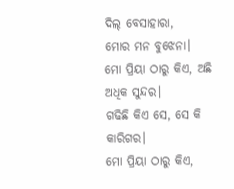ଦିଲ୍ ବେସାହାରା,
ମୋର ମନ ବୁଝେନା।
ମୋ ପ୍ରିୟା ଠାରୁ କିଏ, ଅଛି ଅଧିକ ସୁନ୍ଦର।
ଗଢିଛି କିଏ ସେ, ସେ କି କାରିଗର।
ମୋ ପ୍ରିୟା ଠାରୁ କିଏ,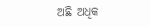ଅଛି ଅଧିକ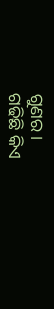ଗୁଣର।
ଗଢିଛି କିଏ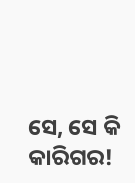ସେ, ସେ କି କାରିଗର!